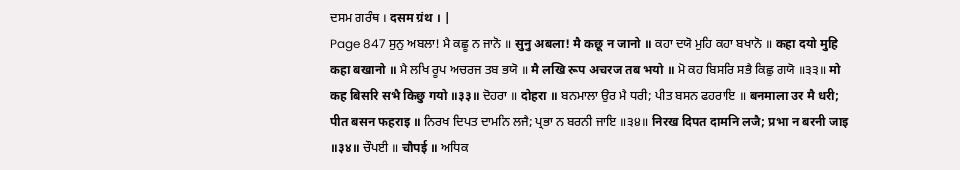ਦਸਮ ਗਰੰਥ । दसम ग्रंथ । |
Page 847 ਸੁਨੁ ਅਬਲਾ! ਮੈ ਕਛੂ ਨ ਜਾਨੋ ॥ सुनु अबला! मै कछू न जानो ॥ ਕਹਾ ਦਯੋ ਮੁਹਿ ਕਹਾ ਬਖਾਨੋ ॥ कहा दयो मुहि कहा बखानो ॥ ਮੈ ਲਖਿ ਰੂਪ ਅਚਰਜ ਤਬ ਭਯੋ ॥ मै लखि रूप अचरज तब भयो ॥ ਮੋ ਕਹ ਬਿਸਰਿ ਸਭੈ ਕਿਛੁ ਗਯੋ ॥੩੩॥ मो कह बिसरि सभै किछु गयो ॥३३॥ ਦੋਹਰਾ ॥ दोहरा ॥ ਬਨਮਾਲਾ ਉਰ ਮੈ ਧਰੀ; ਪੀਤ ਬਸਨ ਫਹਰਾਇ ॥ बनमाला उर मै धरी; पीत बसन फहराइ ॥ ਨਿਰਖ ਦਿਪਤ ਦਾਮਨਿ ਲਜੈ; ਪ੍ਰਭਾ ਨ ਬਰਨੀ ਜਾਇ ॥੩੪॥ निरख दिपत दामनि लजै; प्रभा न बरनी जाइ ॥३४॥ ਚੌਪਈ ॥ चौपई ॥ ਅਧਿਕ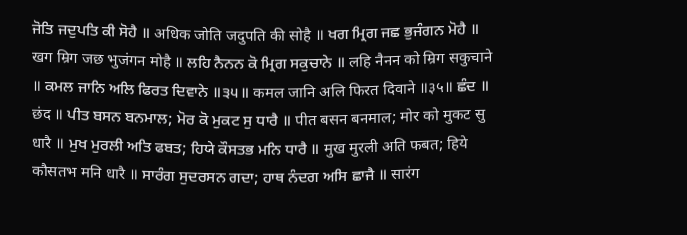ਜੋਤਿ ਜਦੁਪਤਿ ਕੀ ਸੋਹੈ ॥ अधिक जोति जदुपति की सोहै ॥ ਖਗ ਮ੍ਰਿਗ ਜਛ ਭੁਜੰਗਨ ਮੋਹੈ ॥ खग म्रिग जछ भुजंगन मोहै ॥ ਲਹਿ ਨੈਨਨ ਕੋ ਮ੍ਰਿਗ ਸਕੁਚਾਨੇ ॥ लहि नैनन को म्रिग सकुचाने ॥ ਕਮਲ ਜਾਨਿ ਅਲਿ ਫਿਰਤ ਦਿਵਾਨੇ ॥੩੫॥ कमल जानि अलि फिरत दिवाने ॥३५॥ ਛੰਦ ॥ छंद ॥ ਪੀਤ ਬਸਨ ਬਨਮਾਲ; ਮੋਰ ਕੋ ਮੁਕਟ ਸੁ ਧਾਰੈ ॥ पीत बसन बनमाल; मोर को मुकट सु धारै ॥ ਮੁਖ ਮੁਰਲੀ ਅਤਿ ਫਬਤ; ਹਿਯੇ ਕੌਸਤਭ ਮਨਿ ਧਾਰੈ ॥ मुख मुरली अति फबत; हिये कौसतभ मनि धारै ॥ ਸਾਰੰਗ ਸੁਦਰਸਨ ਗਦਾ; ਹਾਥ ਨੰਦਗ ਅਸਿ ਛਾਜੈ ॥ सारंग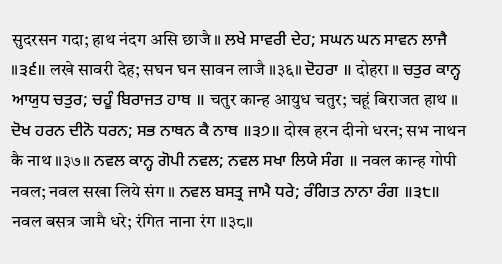सुदरसन गदा; हाथ नंदग असि छाजै ॥ ਲਖੇ ਸਾਵਰੀ ਦੇਹ; ਸਘਨ ਘਨ ਸਾਵਨ ਲਾਜੈ ॥੩੬॥ लखे सावरी देह; सघन घन सावन लाजै ॥३६॥ ਦੋਹਰਾ ॥ दोहरा ॥ ਚਤੁਰ ਕਾਨ੍ਹ ਆਯੁਧ ਚਤੁਰ; ਚਹੂੰ ਬਿਰਾਜਤ ਹਾਥ ॥ चतुर कान्ह आयुध चतुर; चहूं बिराजत हाथ ॥ ਦੋਖ ਹਰਨ ਦੀਨੋ ਧਰਨ; ਸਭ ਨਾਥਨ ਕੈ ਨਾਥ ॥੩੭॥ दोख हरन दीनो धरन; सभ नाथन कै नाथ ॥३७॥ ਨਵਲ ਕਾਨ੍ਹ ਗੋਪੀ ਨਵਲ; ਨਵਲ ਸਖਾ ਲਿਯੇ ਸੰਗ ॥ नवल कान्ह गोपी नवल; नवल सखा लिये संग ॥ ਨਵਲ ਬਸਤ੍ਰ ਜਾਮੈ ਧਰੇ; ਰੰਗਿਤ ਨਾਨਾ ਰੰਗ ॥੩੮॥ नवल बसत्र जामै धरे; रंगित नाना रंग ॥३८॥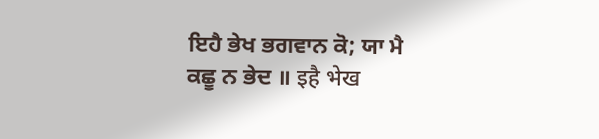ਇਹੈ ਭੇਖ ਭਗਵਾਨ ਕੋ; ਯਾ ਮੈ ਕਛੂ ਨ ਭੇਦ ॥ इहै भेख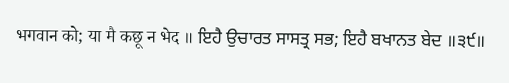भगवान को; या मै कछू न भेद ॥ ਇਹੈ ਉਚਾਰਤ ਸਾਸਤ੍ਰ ਸਭ; ਇਹੈ ਬਖਾਨਤ ਬੇਦ ॥੩੯॥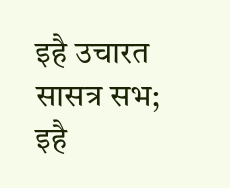इहै उचारत सासत्र सभ; इहै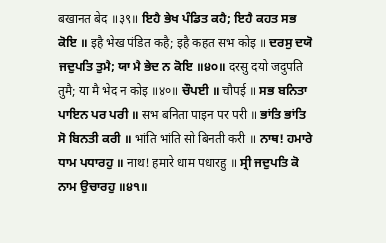बखानत बेद ॥३९॥ ਇਹੈ ਭੇਖ ਪੰਡਿਤ ਕਹੈ; ਇਹੈ ਕਹਤ ਸਭ ਕੋਇ ॥ इहै भेख पंडित कहै; इहै कहत सभ कोइ ॥ ਦਰਸੁ ਦਯੋ ਜਦੁਪਤਿ ਤੁਮੈ; ਯਾ ਮੈ ਭੇਦ ਨ ਕੋਇ ॥੪੦॥ दरसु दयो जदुपति तुमै; या मै भेद न कोइ ॥४०॥ ਚੌਪਈ ॥ चौपई ॥ ਸਭ ਬਨਿਤਾ ਪਾਇਨ ਪਰ ਪਰੀ ॥ सभ बनिता पाइन पर परी ॥ ਭਾਂਤਿ ਭਾਂਤਿ ਸੋ ਬਿਨਤੀ ਕਰੀ ॥ भांति भांति सो बिनती करी ॥ ਨਾਥ! ਹਮਾਰੇ ਧਾਮ ਪਧਾਰਹੁ ॥ नाथ! हमारे धाम पधारहु ॥ ਸ੍ਰੀ ਜਦੁਪਤਿ ਕੋ ਨਾਮ ਉਚਾਰਹੁ ॥੪੧॥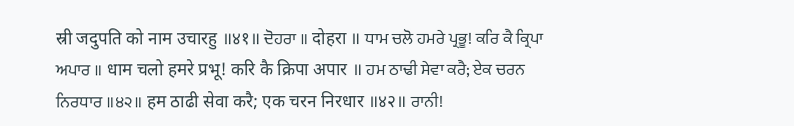स्री जदुपति को नाम उचारहु ॥४१॥ ਦੋਹਰਾ ॥ दोहरा ॥ ਧਾਮ ਚਲੋ ਹਮਰੇ ਪ੍ਰਭੂ! ਕਰਿ ਕੈ ਕ੍ਰਿਪਾ ਅਪਾਰ ॥ धाम चलो हमरे प्रभू! करि कै क्रिपा अपार ॥ ਹਮ ਠਾਢੀ ਸੇਵਾ ਕਰੈ; ਏਕ ਚਰਨ ਨਿਰਧਾਰ ॥੪੨॥ हम ठाढी सेवा करै; एक चरन निरधार ॥४२॥ ਰਾਨੀ!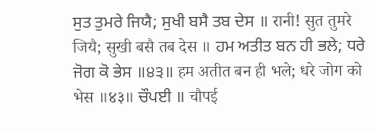ਸੁਤ ਤੁਮਰੇ ਜਿਯੈ; ਸੁਖੀ ਬਸੈ ਤਬ ਦੇਸ ॥ रानी! सुत तुमरे जियै; सुखी बसै तब देस ॥ ਹਮ ਅਤੀਤ ਬਨ ਹੀ ਭਲੇ; ਧਰੇ ਜੋਗ ਕੋ ਭੇਸ ॥੪੩॥ हम अतीत बन ही भले; धरे जोग को भेस ॥४३॥ ਚੌਪਈ ॥ चौपई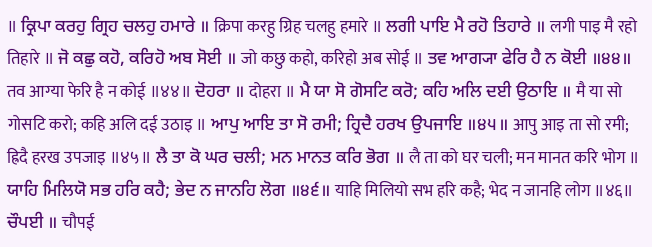॥ ਕ੍ਰਿਪਾ ਕਰਹੁ ਗ੍ਰਿਹ ਚਲਹੁ ਹਮਾਰੇ ॥ क्रिपा करहु ग्रिह चलहु हमारे ॥ ਲਗੀ ਪਾਇ ਮੈ ਰਹੋ ਤਿਹਾਰੇ ॥ लगी पाइ मै रहो तिहारे ॥ ਜੋ ਕਛੁ ਕਹੋ, ਕਰਿਹੋ ਅਬ ਸੋਈ ॥ जो कछु कहो, करिहो अब सोई ॥ ਤਵ ਆਗ੍ਯਾ ਫੇਰਿ ਹੈ ਨ ਕੋਈ ॥੪੪॥ तव आग्या फेरि है न कोई ॥४४॥ ਦੋਹਰਾ ॥ दोहरा ॥ ਮੈ ਯਾ ਸੋ ਗੋਸਟਿ ਕਰੋ; ਕਹਿ ਅਲਿ ਦਈ ਉਠਾਇ ॥ मै या सो गोसटि करो; कहि अलि दई उठाइ ॥ ਆਪੁ ਆਇ ਤਾ ਸੋ ਰਮੀ; ਹ੍ਰਿਦੈ ਹਰਖ ਉਪਜਾਇ ॥੪੫॥ आपु आइ ता सो रमी; ह्रिदै हरख उपजाइ ॥४५॥ ਲੈ ਤਾ ਕੋ ਘਰ ਚਲੀ; ਮਨ ਮਾਨਤ ਕਰਿ ਭੋਗ ॥ लै ता को घर चली; मन मानत करि भोग ॥ ਯਾਹਿ ਮਿਲਿਯੋ ਸਭ ਹਰਿ ਕਹੈ; ਭੇਦ ਨ ਜਾਨਹਿ ਲੋਗ ॥੪੬॥ याहि मिलियो सभ हरि कहै; भेद न जानहि लोग ॥४६॥ ਚੌਪਈ ॥ चौपई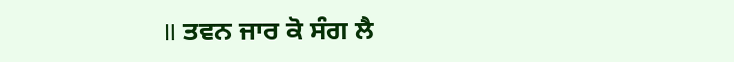॥ ਤਵਨ ਜਾਰ ਕੋ ਸੰਗ ਲੈ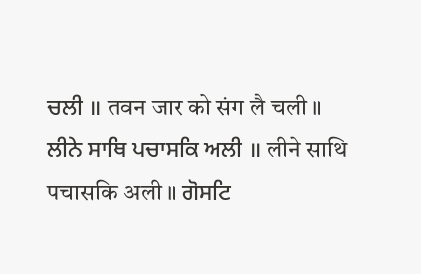ਚਲੀ ॥ तवन जार को संग लै चली ॥ ਲੀਨੇ ਸਾਥਿ ਪਚਾਸਕਿ ਅਲੀ ॥ लीने साथि पचासकि अली ॥ ਗੋਸਟਿ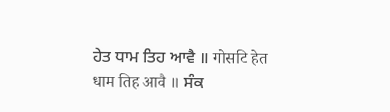ਹੇਤ ਧਾਮ ਤਿਹ ਆਵੈ ॥ गोसटि हेत धाम तिह आवै ॥ ਸੰਕ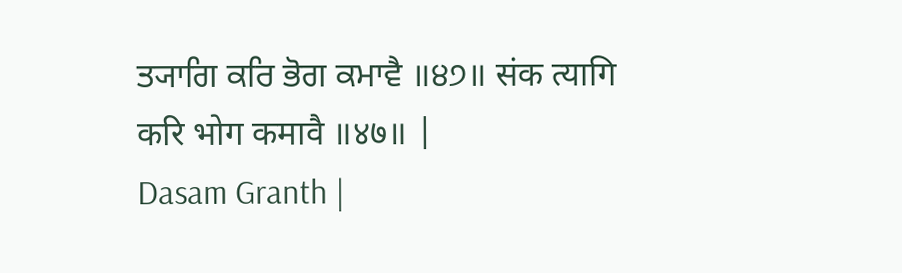ਤ੍ਯਾਗਿ ਕਰਿ ਭੋਗ ਕਮਾਵੈ ॥੪੭॥ संक त्यागि करि भोग कमावै ॥४७॥ |
Dasam Granth |